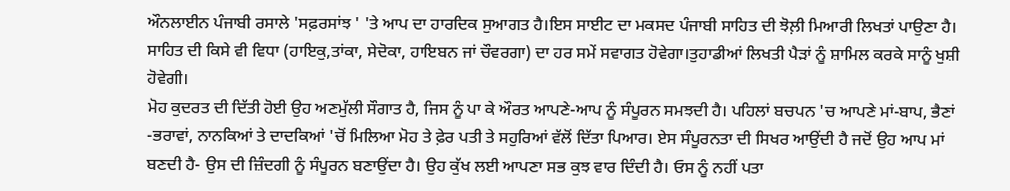ਔਨਲਾਈਨ ਪੰਜਾਬੀ ਰਸਾਲੇ 'ਸਫ਼ਰਸਾਂਝ ' 'ਤੇ ਆਪ ਦਾ ਹਾਰਦਿਕ ਸੁਆਗਤ ਹੈ।ਇਸ ਸਾਈਟ ਦਾ ਮਕਸਦ ਪੰਜਾਬੀ ਸਾਹਿਤ ਦੀ ਝੋਲ਼ੀ ਮਿਆਰੀ ਲਿਖਤਾਂ ਪਾਉਣਾ ਹੈ। ਸਾਹਿਤ ਦੀ ਕਿਸੇ ਵੀ ਵਿਧਾ (ਹਾਇਕੁ,ਤਾਂਕਾ, ਸੇਦੋਕਾ, ਹਾਇਬਨ ਜਾਂ ਚੌਵਰਗਾ) ਦਾ ਹਰ ਸਮੇਂ ਸਵਾਗਤ ਹੋਵੇਗਾ।ਤੁਹਾਡੀਆਂ ਲਿਖਤੀ ਪੈੜਾਂ ਨੂੰ ਸ਼ਾਮਿਲ ਕਰਕੇ ਸਾਨੂੰ ਖੁਸ਼ੀ ਹੋਵੇਗੀ।
ਮੋਹ ਕੁਦਰਤ ਦੀ ਦਿੱਤੀ ਹੋਈ ਉਹ ਅਣਮੁੱਲੀ ਸੌਗਾਤ ਹੈ, ਜਿਸ ਨੂੰ ਪਾ ਕੇ ਔਰਤ ਆਪਣੇ-ਆਪ ਨੂੰ ਸੰਪੂਰਨ ਸਮਝਦੀ ਹੈ। ਪਹਿਲਾਂ ਬਚਪਨ 'ਚ ਆਪਣੇ ਮਾਂ-ਬਾਪ, ਭੈਣਾਂ -ਭਰਾਵਾਂ, ਨਾਨਕਿਆਂ ਤੇ ਦਾਦਕਿਆਂ 'ਚੋਂ ਮਿਲਿਆ ਮੋਹ ਤੇ ਫ਼ੇਰ ਪਤੀ ਤੇ ਸਹੁਰਿਆਂ ਵੱਲੋਂ ਦਿੱਤਾ ਪਿਆਰ। ਏਸ ਸੰਪੂਰਨਤਾ ਦੀ ਸਿਖਰ ਆਉਂਦੀ ਹੈ ਜਦੋਂ ਉਹ ਆਪ ਮਾਂ ਬਣਦੀ ਹੈ- ਉਸ ਦੀ ਜ਼ਿੰਦਗੀ ਨੂੰ ਸੰਪੂਰਨ ਬਣਾਉਂਦਾ ਹੈ। ਉਹ ਕੁੱਖ ਲਈ ਆਪਣਾ ਸਭ ਕੁਝ ਵਾਰ ਦਿੰਦੀ ਹੈ। ਓਸ ਨੂੰ ਨਹੀਂ ਪਤਾ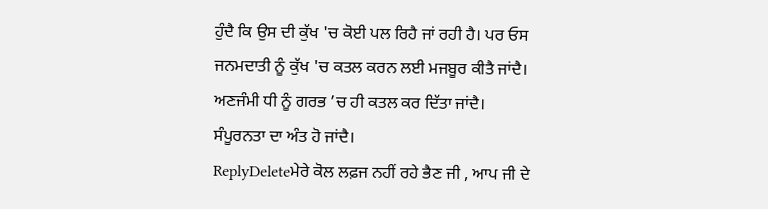ਹੁੰਦੈ ਕਿ ਉਸ ਦੀ ਕੁੱਖ 'ਚ ਕੋਈ ਪਲ ਰਿਹੈ ਜਾਂ ਰਹੀ ਹੈ। ਪਰ ਓਸ ਜਨਮਦਾਤੀ ਨੂੰ ਕੁੱਖ 'ਚ ਕਤਲ ਕਰਨ ਲਈ ਮਜਬੂਰ ਕੀਤੈ ਜਾਂਦੈ। ਅਣਜੰਮੀ ਧੀ ਨੂੰ ਗਰਭ ’ਚ ਹੀ ਕਤਲ ਕਰ ਦਿੱਤਾ ਜਾਂਦੈ। ਸੰਪੂਰਨਤਾ ਦਾ ਅੰਤ ਹੋ ਜਾਂਦੈ।
ReplyDeleteਮੇਰੇ ਕੋਲ ਲਫ਼ਜ ਨਹੀਂ ਰਹੇ ਭੈਣ ਜੀ , ਆਪ ਜੀ ਦੇ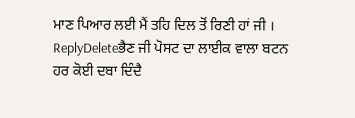ਮਾਣ ਪਿਆਰ ਲਈ ਮੈਂ ਤਹਿ ਦਿਲ ਤੋਂ ਰਿਣੀ ਹਾਂ ਜੀ ।
ReplyDeleteਭੈਣ ਜੀ ਪੋਸਟ ਦਾ ਲਾਈਕ ਵਾਲਾ ਬਟਨ ਹਰ ਕੋਈ ਦਬਾ ਦਿੰਦੈ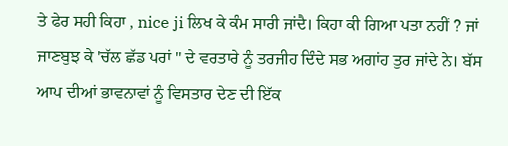ਤੇ ਫੇਰ ਸਹੀ ਕਿਹਾ , nice ji ਲਿਖ ਕੇ ਕੰਮ ਸਾਰੀ ਜਾਂਦੈ। ਕਿਹਾ ਕੀ ਗਿਆ ਪਤਾ ਨਹੀਂ ? ਜਾਂ ਜਾਣਬੁਝ ਕੇ 'ਚੱਲ ਛੱਡ ਪਰਾਂ " ਦੇ ਵਰਤਾਰੇ ਨੂੰ ਤਰਜੀਹ ਦਿੰਦੇ ਸਭ ਅਗਾਂਹ ਤੁਰ ਜਾਂਦੇ ਨੇ। ਬੱਸ ਆਪ ਦੀਆਂ ਭਾਵਨਾਵਾਂ ਨੂੰ ਵਿਸਤਾਰ ਦੇਣ ਦੀ ਇੱਕ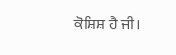ਕੋਸ਼ਿਸ਼ ਹੈ ਜੀ।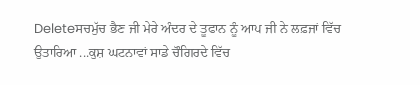Deleteਸਚਮੁੱਚ ਭੈਣ ਜੀ ਮੇਰੇ ਅੰਦਰ ਦੇ ਤੂਫਾਨ ਨੂੰ ਆਪ ਜੀ ਨੇ ਲਫ਼ਜਾਂ ਵਿੱਚ ਉਤਾਰਿਆ ...ਕੁਸ਼ ਘਟਨਾਵਾਂ ਸਾਡੇ ਚੌਗਿਰਦੇ ਵਿੱਚ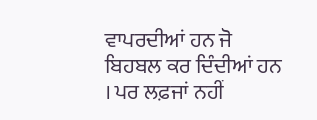ਵਾਪਰਦੀਆਂ ਹਨ ਜੋ ਬਿਹਬਲ ਕਰ ਦਿੰਦੀਆਂ ਹਨ । ਪਰ ਲਫ਼ਜਾਂ ਨਹੀਂ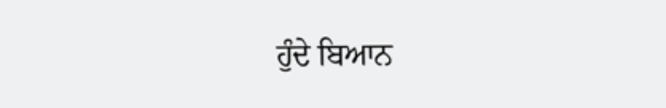ਹੁੰਦੇ ਬਿਆਨ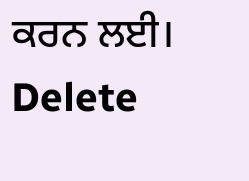ਕਰਨ ਲਈ।
Delete